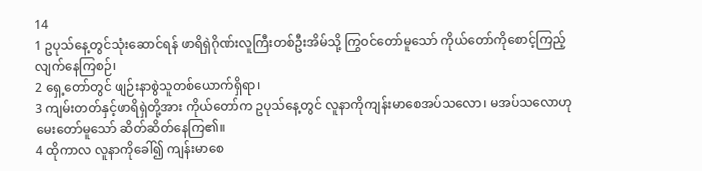14
1 ဥပုသ်နေ့တွင်သုံးဆောင်ရန် ဖာရိရှဲဂိုဏ်းလူကြီးတစ်ဦးအိမ်သို့ ကြွဝင်တော်မူသော် ကိုယ်တော်ကိုစောင့်ကြည့်လျက်နေကြစဉ်၊
2 ရှေ့တော်တွင် ဖျဉ်းနာစွဲသူတစ်ယောက်ရှိရာ၊
3 ကျမ်းတတ်နှင့်ဖာရိရှဲတို့အား ကိုယ်တော်က ဥပုသ်နေ့တွင် လူနာကိုကျန်းမာစေအပ်သလော၊ မအပ်သလောဟု မေးတော်မူသော် ဆိတ်ဆိတ်နေကြ၏။
4 ထိုကာလ လူနာကိုခေါ်၍ ကျန်းမာစေ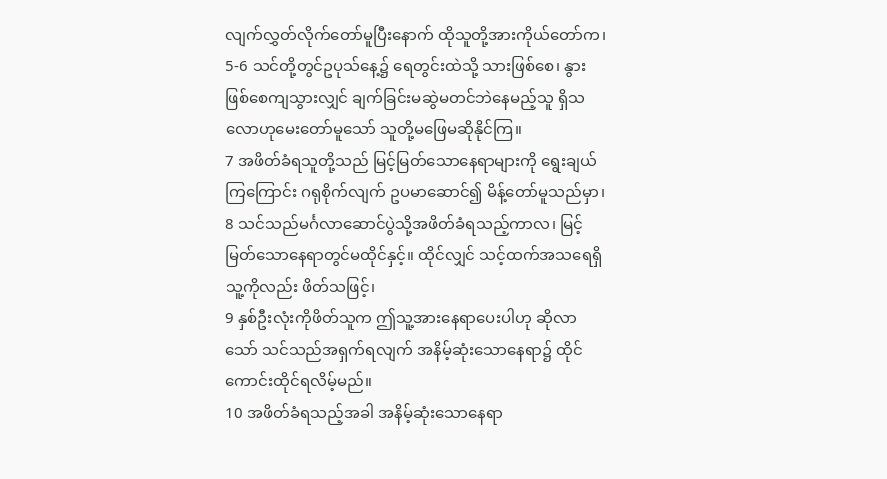လျက်လွှတ်လိုက်တော်မူပြီးနောက် ထိုသူတို့အားကိုယ်တော်က၊
5-6 သင်တို့တွင်ဥပုသ်နေ့၌ ရေတွင်းထဲသို့ သားဖြစ်စေ၊ နွားဖြစ်စေကျသွားလျှင် ချက်ခြင်းမဆွဲမတင်ဘဲနေမည့်သူ ရှိသလောဟုမေးတော်မူသော် သူတို့မဖြေမဆိုနိုင်ကြ။
7 အဖိတ်ခံရသူတို့သည် မြင့်မြတ်သောနေရာများကို ရွေးချယ်ကြကြောင်း ဂရုစိုက်လျက် ဥပမာဆောင်၍ မိန့်တော်မူသည်မှာ၊
8 သင်သည်မင်္ဂလာဆောင်ပွဲသို့အဖိတ်ခံရသည့်ကာလ၊ မြင့်မြတ်သောနေရာတွင်မထိုင်နှင့်။ ထိုင်လျှင် သင့်ထက်အသရေရှိသူ့ကိုလည်း ဖိတ်သဖြင့်၊
9 နှစ်ဦးလုံးကိုဖိတ်သူက ဤသူ့အားနေရာပေးပါဟု ဆိုလာသော် သင်သည်အရှက်ရလျက် အနိမ့်ဆုံးသောနေရာ၌ ထိုင်ကောင်းထိုင်ရလိမ့်မည်။
10 အဖိတ်ခံရသည့်အခါ အနိမ့်ဆုံးသောနေရာ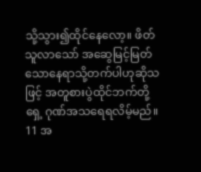သို့သွား၍ထိုင်နေလော့။ ဖိတ်သူလာသော် အဆွေမြင့်မြတ်သောနေရာသို့တက်ပါဟုဆိုသဖြင့် အတူစားပွဲထိုင်ဘက်တို့ရှေ့ ဂုဏ်အသရေရလိမ့်မည်။
11 အ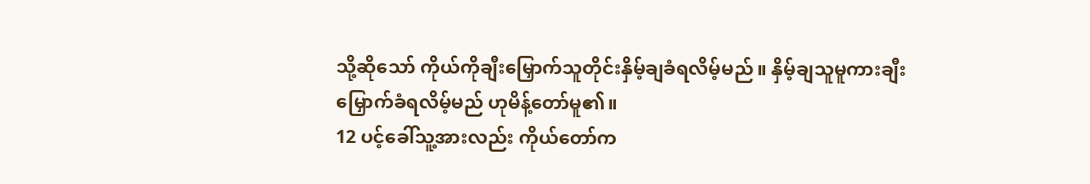သို့ဆိုသော် ကိုယ်ကိုချီးမြှောက်သူတိုင်းနှိမ့်ချခံရလိမ့်မည်။ နှိမ့်ချသူမူကားချီးမြှောက်ခံရလိမ့်မည် ဟုမိန့်တော်မူ၏။
12 ပင့်ခေါ်သူ့အားလည်း ကိုယ်တော်က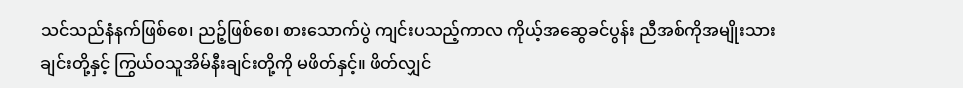သင်သည်နံနက်ဖြစ်စေ၊ ညဉ့်ဖြစ်စေ၊ စားသောက်ပွဲ ကျင်းပသည့်ကာလ ကိုယ့်အဆွေခင်ပွန်း ညီအစ်ကိုအမျိုးသားချင်းတို့နှင့် ကြွယ်ဝသူအိမ်နီးချင်းတို့ကို မဖိတ်နှင့်။ ဖိတ်လျှင်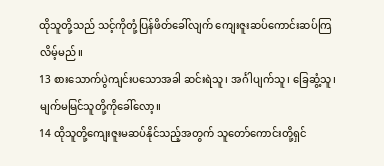ထိုသူတို့သည် သင့်ကိုတုံ့ပြန်ဖိတ်ခေါ်လျက် ကျေးဇူးဆပ်ကောင်းဆပ်ကြလိမ့်မည်။
13 စားသောက်ပွဲကျင်းပသောအခါ ဆင်းရဲသူ၊ အင်္ဂါပျက်သူ၊ ခြေဆွံ့သူ၊ မျက်မမြင်သူတို့ကိုခေါ်လော့။
14 ထိုသူတို့ကျေးဇူးမဆပ်နိုင်သည့်အတွက် သူတော်ကောင်းတို့ရှင်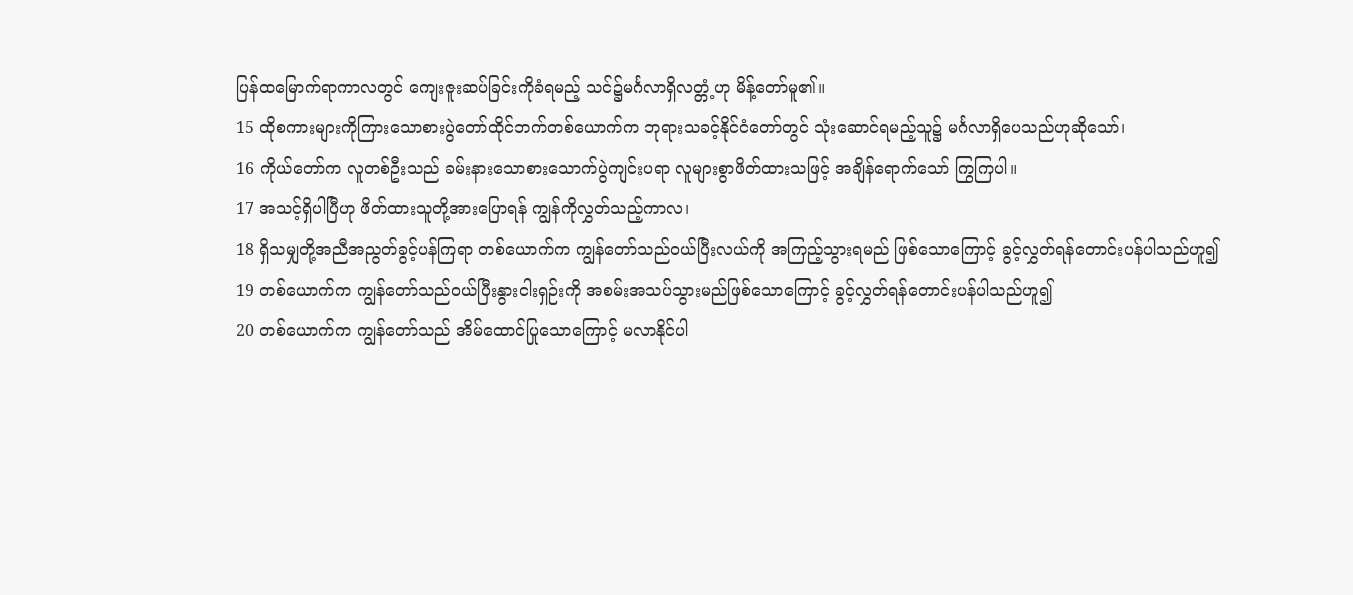ပြန်ထမြောက်ရာကာလတွင် ကျေးဇူးဆပ်ခြင်းကိုခံရမည့် သင်၌မင်္ဂလာရှိလတ္တံ့ဟု မိန့်တော်မူ၏။
15 ထိုစကားများကိုကြားသောစားပွဲတော်ထိုင်ဘက်တစ်ယောက်က ဘုရားသခင့်နိုင်ငံတော်တွင် သုံးဆောင်ရမည့်သူ၌ မင်္ဂလာရှိပေသည်ဟုဆိုသော်၊
16 ကိုယ်တော်က လူတစ်ဦးသည် ခမ်းနားသောစားသောက်ပွဲကျင်းပရာ လူများစွာဖိတ်ထားသဖြင့် အချိန်ရောက်သော် ကြွကြပါ။
17 အသင့်ရှိပါပြီဟု ဖိတ်ထားသူတို့အားပြောရန် ကျွန်ကိုလွှတ်သည့်ကာလ၊
18 ရှိသမျှတို့အညီအညွတ်ခွင့်ပန်ကြရာ တစ်ယောက်က ကျွန်တော်သည်ဝယ်ပြီးလယ်ကို အကြည့်သွားရမည် ဖြစ်သောကြောင့် ခွင့်လွှတ်ရန်တောင်းပန်ပါသည်ဟူ၍
19 တစ်ယောက်က ကျွန်တော်သည်ဝယ်ပြီးနွားငါးရှဉ်းကို အစမ်းအသပ်သွားမည်ဖြစ်သောကြောင့် ခွင့်လွှတ်ရန်တောင်းပန်ပါသည်ဟူ၍
20 တစ်ယောက်က ကျွန်တော်သည် အိမ်ထောင်ပြုသောကြောင့် မလာနိုင်ပါ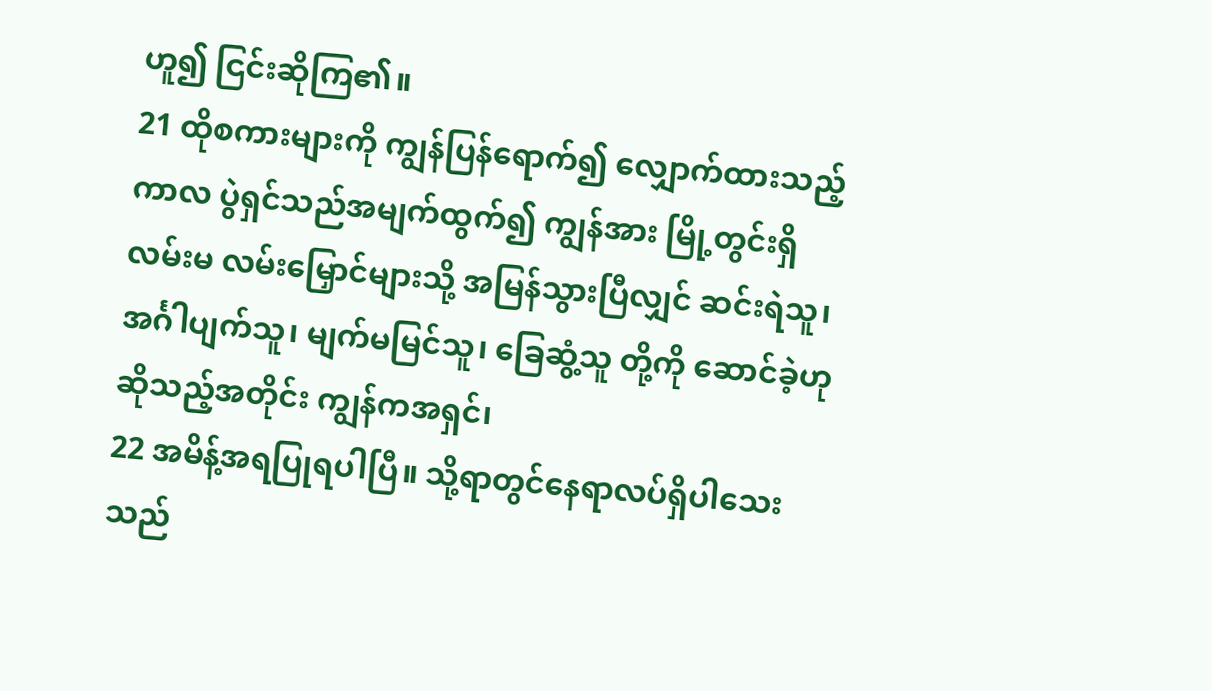ဟူ၍ ငြင်းဆိုကြ၏။
21 ထိုစကားများကို ကျွန်ပြန်ရောက်၍ လျှောက်ထားသည့်ကာလ ပွဲရှင်သည်အမျက်ထွက်၍ ကျွန်အား မြို့တွင်းရှိလမ်းမ လမ်းမြှောင်များသို့ အမြန်သွားပြီလျှင် ဆင်းရဲသူ၊ အင်္ဂါပျက်သူ၊ မျက်မမြင်သူ၊ ခြေဆွံ့သူ တို့ကို ဆောင်ခဲ့ဟုဆိုသည့်အတိုင်း ကျွန်ကအရှင်၊
22 အမိန့်အရပြုရပါပြီ။ သို့ရာတွင်နေရာလပ်ရှိပါသေးသည်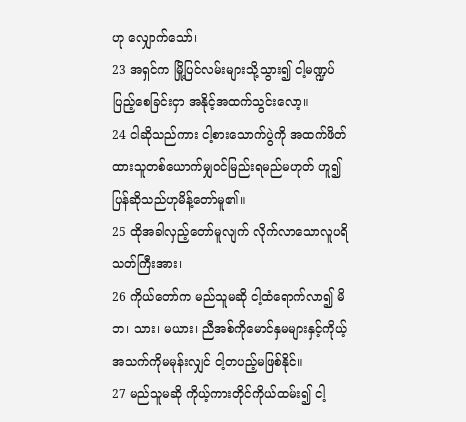ဟု လျှောက်သော်၊
23 အရှင်က မြို့ပြင်လမ်းများသို့သွား၍ ငါ့မဏ္ဍပ်ပြည့်စေခြင်းငှာ အနိုင့်အထက်သွင်းလော့။
24 ငါဆိုသည်ကား ငါ့စားသောက်ပွဲကို အထက်ဖိတ်ထားသူတစ်ယောက်မျှဝင်မြည်းရမည်မဟုတ် ဟူ၍ပြန်ဆိုသည်ဟုမိန့်တော်မူ၏။
25 ထိုအခါလှည့်တော်မူလျက် လိုက်လာသောလူပရိသတ်ကြီးအား၊
26 ကိုယ်တော်က မည်သူမဆို ငါ့ထံရောက်လာ၍ မိဘ၊ သား၊ မယား၊ ညီအစ်ကိုမောင်နှမများနှင့်ကိုယ့်အသက်ကိုမမုန်းလျှင် ငါ့တပည့်မဖြစ်နိုင်။
27 မည်သူမဆို ကိုယ့်ကားတိုင်ကိုယ်ထမ်း၍ ငါ့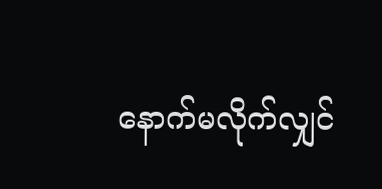နောက်မလိုက်လျှင်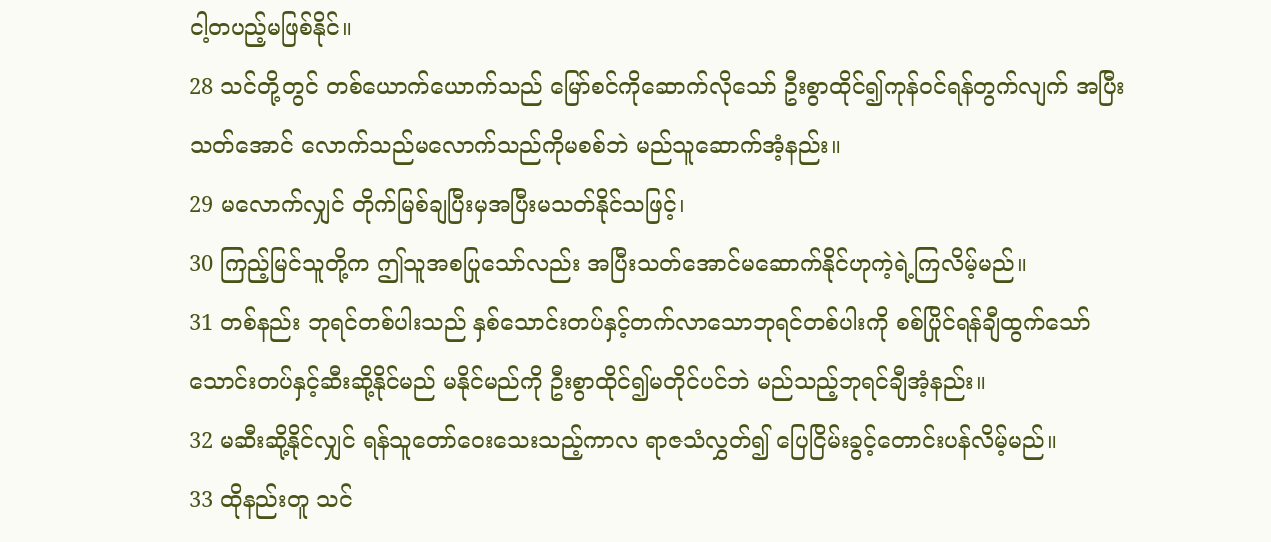ငါ့တပည့်မဖြစ်နိုင်။
28 သင်တို့တွင် တစ်ယောက်ယောက်သည် မြော်စင်ကိုဆောက်လိုသော် ဦးစွာထိုင်၍ကုန်ဝင်ရန်တွက်လျက် အပြီးသတ်အောင် လောက်သည်မလောက်သည်ကိုမစစ်ဘဲ မည်သူဆောက်အံ့နည်း။
29 မလောက်လျှင် တိုက်မြစ်ချပြီးမှအပြီးမသတ်နိုင်သဖြင့်၊
30 ကြည့်မြင်သူတို့က ဤသူအစပြုသော်လည်း အပြီးသတ်အောင်မဆောက်နိုင်ဟုကဲ့ရဲ့ကြလိမ့်မည်။
31 တစ်နည်း ဘုရင်တစ်ပါးသည် နှစ်သောင်းတပ်နှင့်တက်လာသောဘုရင်တစ်ပါးကို စစ်ပြိုင်ရန်ချီထွက်သော် သောင်းတပ်နှင့်ဆီးဆို့နိုင်မည် မနိုင်မည်ကို ဦးစွာထိုင်၍မတိုင်ပင်ဘဲ မည်သည့်ဘုရင်ချီအံ့နည်း။
32 မဆီးဆို့နိုင်လျှင် ရန်သူတော်ဝေးသေးသည့်ကာလ ရာဇသံလွှတ်၍ ပြေငြိမ်းခွင့်တောင်းပန်လိမ့်မည်။
33 ထိုနည်းတူ သင်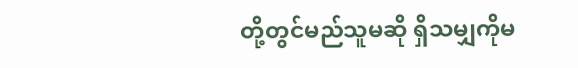တို့တွင်မည်သူမဆို ရှိသမျှကိုမ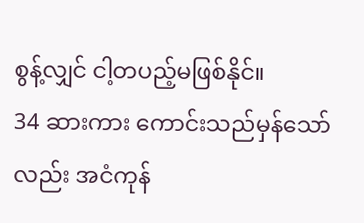စွန့်လျှင် ငါ့တပည့်မဖြစ်နိုင်။
34 ဆားကား ကောင်းသည်မှန်သော်လည်း အငံကုန်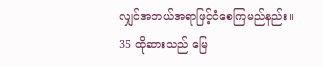လျှင်အဘယ်အရာဖြင့်ငံစေကြမည်နည်း။
35 ထိုဆားသည် မြေ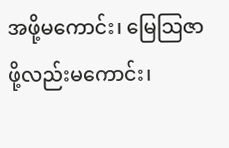အဖို့မကောင်း၊ မြေသြဇာဖို့လည်းမကောင်း၊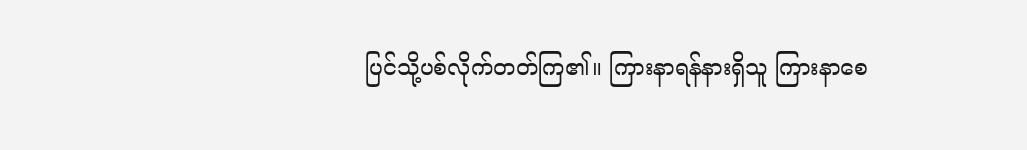ပြင်သို့ပစ်လိုက်တတ်ကြ၏။ ကြားနာရန်နားရှိသူ ကြားနာစေ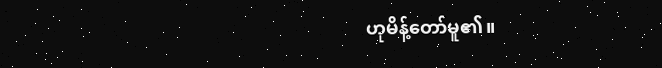ဟုမိန့်တော်မူ၏။